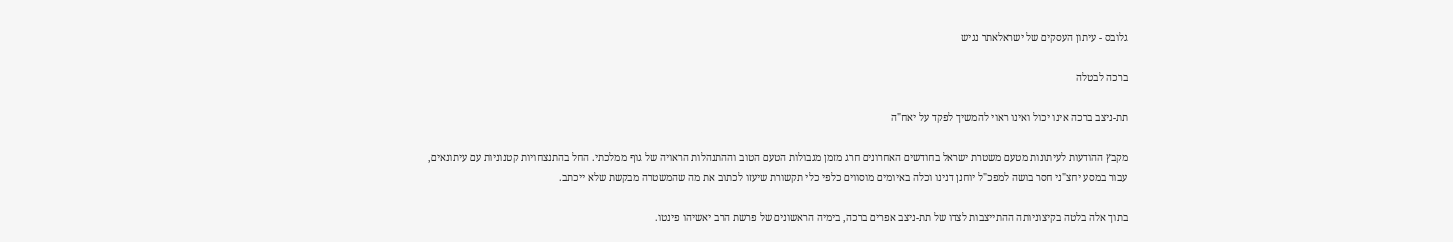גלובס - עיתון העסקים של ישראלאתר נגיש

ברכה לבטלה

תת-ניצב ברכה אינו יכול ואינו ראוי להמשיך לפקד על יאח"ה

מקבץ ההודעות לעיתונות מטעם משטרת ישראל בחודשים האחרונים חרג מזמן מגבולות הטעם הטוב וההתנהלות הראויה של גוף ממלכתי. החל בהתנצחויות קטנוניות עם עיתונאים, עבור במסע יחצ"ני חסר בושה למפכ"ל יוחנן דנינו וכלה באיומים מוסווים כלפי כלי תקשורת שיעזו לכתוב את מה שהמשטרה מבקשת שלא ייכתב.

בתוך אלה בלטה בקיצוניותה ההתייצבות לצדו של תת-ניצב אפרים ברכה, בימיה הראשונים של פרשת הרב יאשיהו פינטו.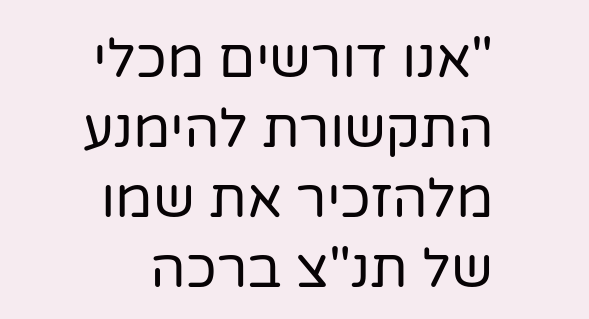"אנו דורשים מכלי התקשורת להימנע מלהזכיר את שמו של תנ"צ ברכה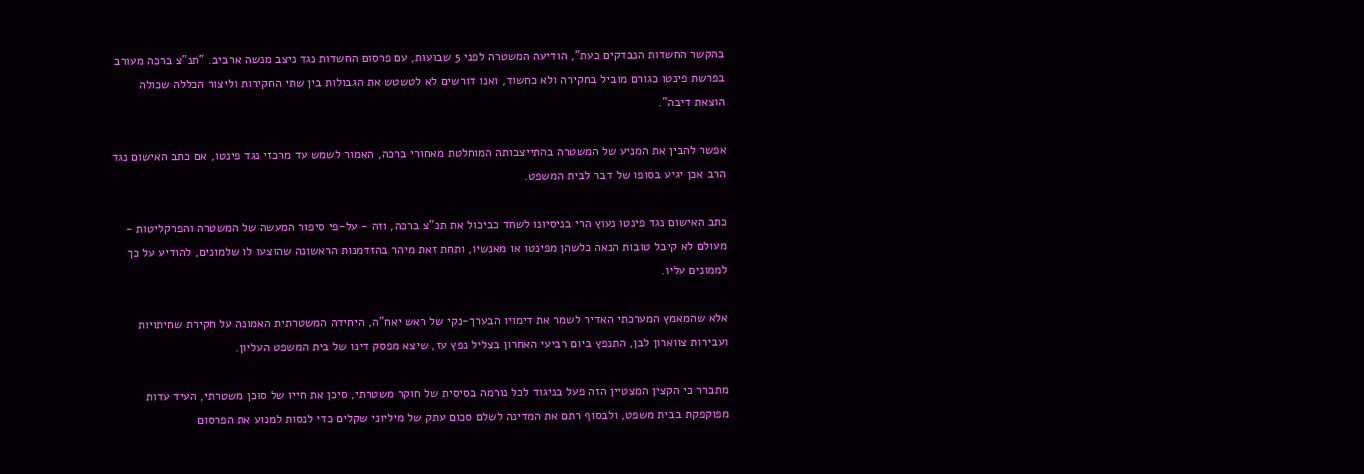בהקשר החשדות הנבדקים כעת", הודיעה המשטרה לפני 5 שבועות, עם פרסום החשדות נגד ניצב מנשה ארביב. "תנ"צ ברכה מעורב בפרשת פינטו כגורם מוביל בחקירה ולא כחשוד, ואנו דורשים לא לטשטש את הגבולות בין שתי החקירות וליצור הכללה שכולה הוצאת דיבה".

אפשר להבין את המניע של המשטרה בהתייצבותה המוחלטת מאחורי ברכה, האמור לשמש עד מרכזי נגד פינטו, אם כתב האישום נגד הרב אכן יגיע בסופו של דבר לבית המשפט.

כתב האישום נגד פינטו נעוץ הרי בניסיונו לשחד כביכול את תנ"צ ברכה, וזה - על-פי סיפור המעשה של המשטרה והפרקליטות - מעולם לא קיבל טובות הנאה כלשהן מפינטו או מאנשיו, ותחת זאת מיהר בהזדמנות הראשונה שהוצעו לו שלמונים, להודיע על כך לממונים עליו.

אלא שהמאמץ המערכתי האדיר לשמר את דימויו הבערך-נקי של ראש יאח"ה, היחידה המשטרתית האמונה על חקירת שחיתויות ועבירות צווארון לבן, התנפץ ביום רביעי האחרון בצליל נפץ עז, שיצא מפסק דינו של בית המשפט העליון.

מתברר כי הקצין המצטיין הזה פעל בניגוד לכל נורמה בסיסית של חוקר משטרתי, סיכן את חייו של סוכן משטרתי, העיד עדות מפוקפקת בבית משפט, ולבסוף רתם את המדינה לשלם סכום עתק של מיליוני שקלים כדי לנסות למנוע את הפרסום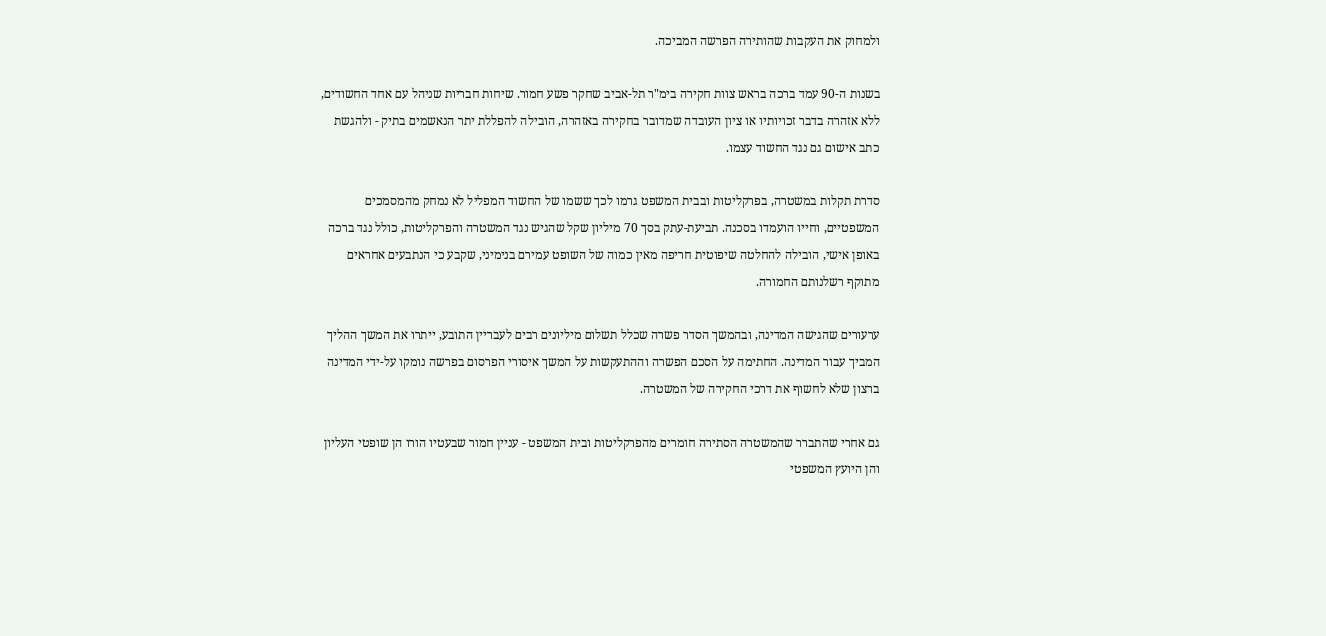ולמחוק את העקבות שהותירה הפרשה המביכה.

בשנות ה-90 עמד ברכה בראש צוות חקירה בימ"ר תל-אביב שחקר פשע חמור. שיחות חבריות שניהל עם אחד החשודים, ללא אזהרה בדבר זכויותיו או ציון העובדה שמדובר בחקירה באזהרה, הובילה להפללת יתר הנאשמים בתיק - ולהגשת כתב אישום גם נגד החשוד עצמו.

סדרת תקלות במשטרה, בפרקליטות ובבית המשפט גרמו לכך ששמו של החשוד המפליל לא נמחק מהמסמכים המשפטיים, וחייו הועמדו בסכנה. תביעת-עתק בסך 70 מיליון שקל שהגיש נגד המשטרה והפרקליטות, כולל נגד ברכה באופן אישי, הובילה להחלטה שיפוטית חריפה מאין כמוה של השופט עמירם בנימיני, שקבע כי הנתבעים אחראים מתוקף רשלנותם החמורה.

ערעורים שהגישה המדינה, ובהמשך הסדר פשרה שכלל תשלום מיליונים רבים לעבריין התובע, ייתרו את המשך ההליך המביך עבור המדינה. החתימה על הסכם הפשרה וההתעקשות על המשך איסורי הפרסום בפרשה נומקו על-ידי המדינה ברצון שלא לחשוף את דרכי החקירה של המשטרה.

גם אחרי שהתברר שהמשטרה הסתירה חומרים מהפרקליטות ובית המשפט - עניין חמור שבעטיו הורו הן שופטי העליון והן היועץ המשפטי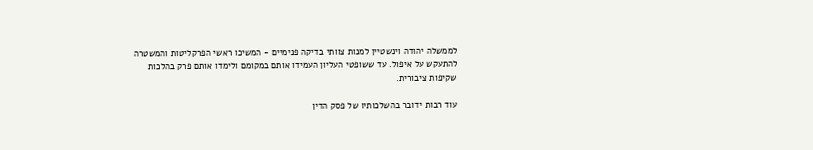לממשלה יהודה וינשטיין למנות צוותי בדיקה פנימיים - המשיכו ראשי הפרקליטות והמשטרה להתעקש על איפול. עד ששופטי העליון העמידו אותם במקומם ולימדו אותם פרק בהלכות שקיפות ציבורית.

עוד רבות ידובר בהשלכותיו של פסק הדין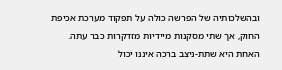ובהשלכותיה של הפרשה כולה על תפקוד מערכת אכיפת החוק, אך שתי מסקנות מיידיות מזדקרות כבר עתה. האחת היא שתת-ניצב ברכה איננו יכול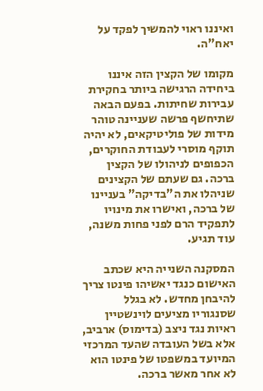ואיננו ראוי להמשיך לפקד על יאח"ה.

מקומו של הקצין הזה איננו ביחידה הרגישה ביותר בחקירת עבירות שחיתות. בפעם הבאה שתיחשף פרשה שעניינה טוהר מידות של פוליטיקאים, לא יהיה תוקף מוסרי לעבודת החוקרים, הכפופים לניהולו של הקצין ברכה. גם שעתם של הקצינים שניהלו את ה"בדיקה" בעניינו של ברכה, ואישרו את מינויו לתפקיד הרם לפני פחות משנה, עוד תגיע.

המסקנה השנייה היא שכתב האישום כנגד יאשיהו פינטו צריך להיבחן מחדש. לא בגלל שסנגוריו מציעים לוינשטיין ראיות נגד ניצב (בדימוס) ארביב, אלא בשל העובדה שהעד המרכזי המיועד במשפטו של פינטו הוא לא אחר מאשר ברכה.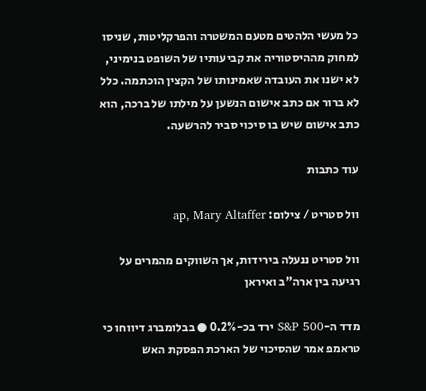כל מעשי הלהטים מטעם המשטרה והפרקליטות, שניסו למחוק מההיסטוריה את קביעותיו של השופט בנימיני, לא ישנו את העובדה שאמינותו של הקצין הוכתמה. כלל לא ברור אם כתב אישום הנשען על מילתו של ברכה, הוא כתב אישום שיש בו סיכוי סביר להרשעה.

עוד כתבות

וול סטריט / צילום: ap, Mary Altaffer

וול סטריט ננעלה בירידות, אך השווקים מהמרים על רגיעה בין ארה"ב ואיראן

מדד ה-S&P 500 ירד בכ-0.2% ● בבלומברג דיווחו כי טראמפ אמר שהסיכוי של הארכת הפסקת האש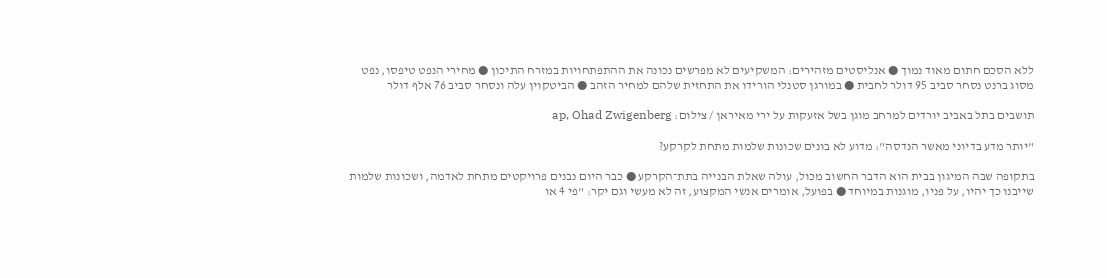ללא הסכם חתום מאוד נמוך ● אנליסטים מזהירים: המשקיעים לא מפרשים נכונה את ההתפתחויות במזרח התיכון ● מחירי הנפט טיפסו, נפט מסוג ברנט נסחר סביב 95 דולר לחבית ● במורגן סטנלי הורידו את התחזית שלהם למחיר הזהב ● הביטקוין עלה ונסחר סביב 76 אלף דולר

תושבים בתל באביב יורדים למרחב מוגן בשל אזעקות על ירי מאיראן / צילום: ap, Ohad Zwigenberg

"יותר מדע בדיוני מאשר הנדסה": מדוע לא בונים שכונות שלמות מתחת לקרקע?

בתקופה שבה המיגון בבית הוא הדבר החשוב מכול, עולה שאלת הבנייה בתת־הקרקע ● כבר היום נבנים פרויקטים מתחת לאדמה, ושכונות שלמות שייבנו כך יהיו, על פניו, מוגנות במיוחד ● בפועל, אומרים אנשי המקצוע, זה לא מעשי וגם יקר: "פי 4 או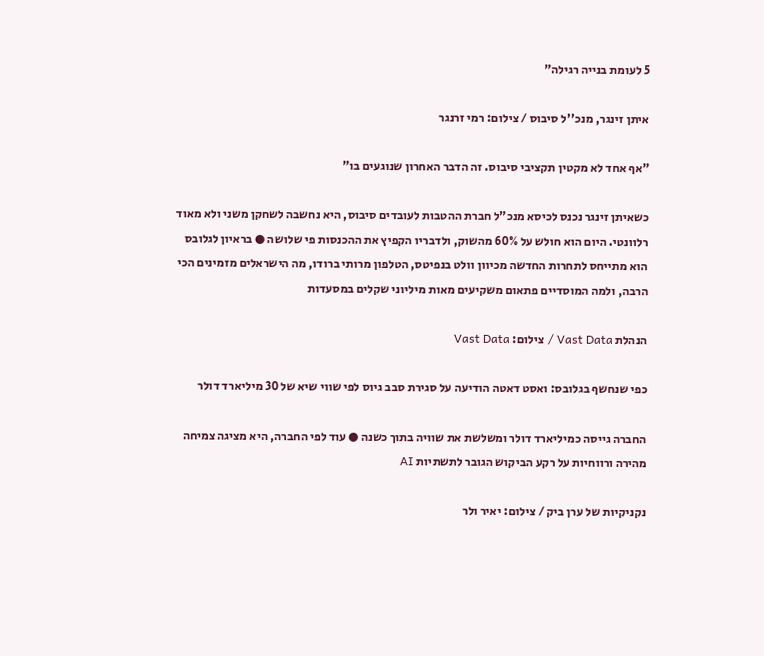5 לעומת בנייה רגילה"

איתן זינגר, מנכ''ל סיבוס / צילום: רמי זרנגר

"אף אחד לא מקטין תקציבי סיבוס. זה הדבר האחרון שנוגעים בו"

כשאיתן זינגר נכנס לכיסא מנכ"ל חברת ההטבות לעובדים סיבוס, היא נחשבה לשחקן משני ולא מאוד רלוונטי. היום הוא חולש על 60% מהשוק, ולדבריו הקפיץ את ההכנסות פי שלושה ● בראיון לגלובס הוא מתייחס לתחרות החדשה מכיוון וולט בנפיטס, הטלפון מרותי ברודו, מה הישראלים מזמינים הכי הרבה, ולמה המוסדיים פתאום משקיעים מאות מיליוני שקלים במסעדות

הנהלת Vast Data / צילום: Vast Data

כפי שנחשף בגלובס: ואסט דאטה הודיעה על סגירת סבב גיוס לפי שווי שיא של 30 מיליארד דולר

החברה גייסה כמיליארד דולר ומשלשת את שוויה בתוך כשנה ● עוד לפי החברה, היא מציגה צמיחה מהירה ורווחיות על רקע הביקוש הגובר לתשתיות AI

נקניקיות של ערן ביק / צילום: יאיר ולר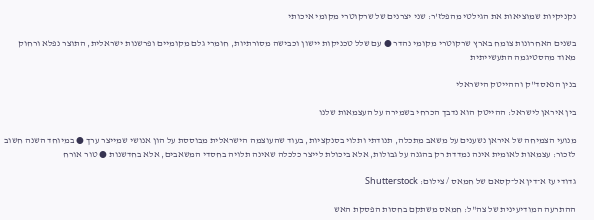נקניקיות שמוציאות את הגילטי מהפלז'ר: שני יצרנים של שרקוטרי מקומי איכותי

בשנים האחרונות צומח בארץ שרקוטרי מקומי נהדר ● עם שלל טכניקות יישון וכבישה מסורתיות, חומרי גלם מקומיים ופרשנות ישראלית, התוצר נפלא ורחוק מאוד מהסטיגמה התעשייתית

בנין הנאסד''ק וההייטק הישראלי

בין איראן לישראל: ההייטק הוא נדבך הכרחי בשמירה על העצמאות שלנו

מנועי הצמיחה של איראן נשענים על משאב מתכלה, תנודתי ותלוי בסנקציות, בעוד שהעוצמה הישראלית מבוססת על הון אנושי שמייצר ערך ● במיוחד השנה חשוב לזכור: עצמאות לאומית אינה נמדדת רק בהגנה על גבולות, אלא ביכולת לייצר כלכלה שאינה תלויה בחסדי המשאבים, אלא בחדשנות ● טור אורח

גדודי עז א־דין אל־קסאם של חמאס / צילום: Shutterstock

ההתרעה המודיעינית של צה"ל: חמאס משתקם בחסות הפסקת האש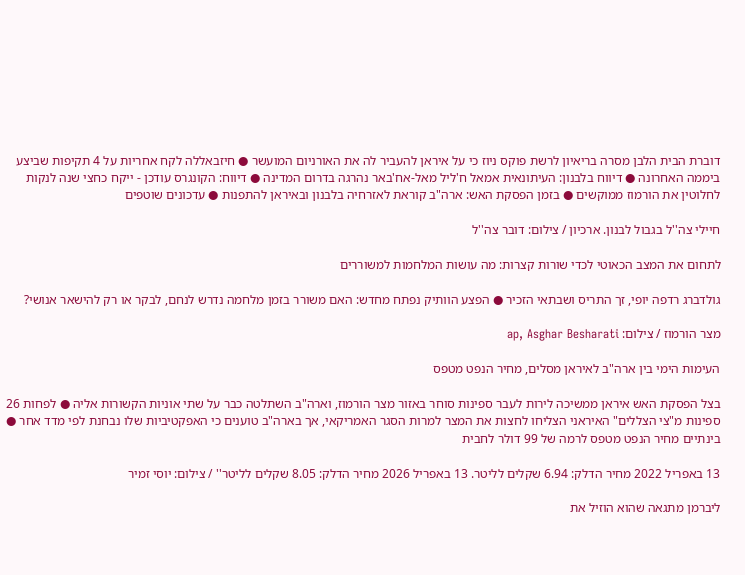דוברת הבית הלבן מסרה בריאיון לרשת פוקס ניוז כי על איראן להעביר לה את האורניום המועשר ● חיזבאללה לקח אחריות על 4 תקיפות שביצע ביממה האחרונה ● דיווח בלבנון: העיתונאית אמאל ח'ליל מאל-אח'באר נהרגה בדרום המדינה ● דיווח: הקונגרס עודכן - ייקח כחצי שנה לנקות לחלוטין את הורמוז ממוקשים ● בזמן הפסקת האש: ארה"ב קוראת לאזרחיה בלבנון ובאיראן להתפנות ● עדכונים שוטפים

חיילי צה''ל בגבול לבנון. ארכיון / צילום: דובר צה''ל

לתחום את המצב הכאוטי לכדי שורות קצרות: מה עושות המלחמות למשוררים

גולדברג רדפה יופי, זך התריס ושבתאי הזכיר ● הפצע הוותיק נפתח מחדש: האם משורר בזמן מלחמה נדרש לנחם, לבקר או רק להישאר אנושי?

מצר הורמוז / צילום: ap, Asghar Besharati

העימות הימי בין ארה"ב לאיראן מסלים, מחיר הנפט מטפס

בצל הפסקת האש איראן ממשיכה לירות לעבר ספינות סוחר באזור מצר הורמוז, וארה"ב השתלטה כבר על שתי אוניות הקשורות אליה ● לפחות 26 ספינות מ"צי הצללים" האיראני הצליחו לחצות את המצר למרות הסגר האמריקאי, אך בארה"ב טוענים כי האפקטיביות שלו נבחנת לפי מדד אחר ● בינתיים מחיר הנפט מטפס לרמה של 99 דולר לחבית

13 באפריל 2022 מחיר הדלק: 6.94 שקלים לליטר. 13 באפריל 2026 מחיר הדלק: 8.05 שקלים לליטר'' / צילום: יוסי זמיר

ליברמן מתגאה שהוא הוזיל את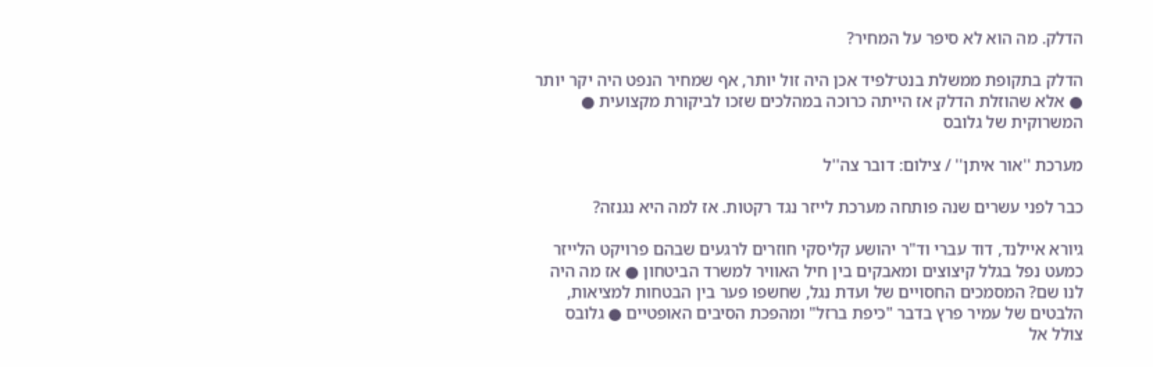הדלק. מה הוא לא סיפר על המחיר?

הדלק בתקופת ממשלת בנט־לפיד אכן היה זול יותר, אף שמחיר הנפט היה יקר יותר ● אלא שהוזלת הדלק אז הייתה כרוכה במהלכים שזכו לביקורת מקצועית ● המשרוקית של גלובס

מערכת ''אור איתן'' / צילום: דובר צה''ל

כבר לפני עשרים שנה פותחה מערכת לייזר נגד רקטות. אז למה היא נגנזה?

גיורא איילנד, דוד עברי וד"ר יהושע קליסקי חוזרים לרגעים שבהם פרויקט הלייזר כמעט נפל בגלל קיצוצים ומאבקים בין חיל האוויר למשרד הביטחון ● אז מה היה לנו שם? המסמכים החסויים של ועדת נגל, שחשפו פער בין הבטחות למציאות, הלבטים של עמיר פרץ בדבר "כיפת ברזל" ומהפכת הסיבים האופטיים ● גלובס צולל אל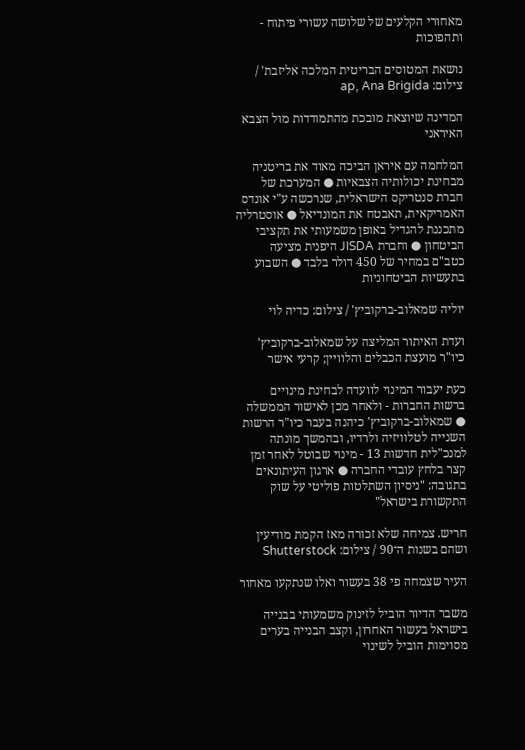מאחורי הקלעים של שלושה עשורי פיתוח - ותהפוכות

נושאת המטוסים הבריטית המלכה אליזבת' / צילום: ap, Ana Brigida

המדינה שיוצאת מובכת מהתמודדות מול הצבא האיראני

המלחמה עם איראן הביכה מאוד את בריטניה מבחינת יכולותיה הצבאיות ● המערכת של חברת סנטריקס הישראלית, שנרכשה ע"י אונדס האמריקאית, תאבטח את המונדיאל ● אוסטרליה מתכננת להגדיל באופן משמעותי את תקציבי הביטחון ● וחברת JISDA היפנית מציעה כטב"ם במחיר של 450 דולר בלבד ● השבוע בתעשיות הביטחוניות

יוליה שמאלוב-ברקוביץ' / צילום: כדיה לוי

ועדת האיתור המליצה על שמאלוב-ברקוביץ' כיו"ר מועצת הכבלים והלוויין; קרעי אישר

כעת יעבור המינוי לוועדה לבחינת מינויים ברשות החברות - ולאחר מכן לאישור הממשלה ● שמאלוב-ברקוביץ' כיהנה בעבר כיו"ר הרשות השנייה לטלוויזיה ולרדיו, ובהמשך מונתה למנכ"לית חדשות 13 - מינוי שבוטל לאחר זמן קצר בלחץ עובדי החברה ● ארגון העיתונאים בתגובה: "ניסיון השתלטות פוליטי על שוק התקשורת בישראל"

חריש. צמיחה שלא זכורה מאז הקמת מודיעין ושהם בשנות ה־90 / צילום: Shutterstock

העיר שצמחה פי 38 בעשור ואלו שנתקעו מאחור

משבר הדיור הוביל לזינוק משמעותי בבנייה בישראל בעשור האחרון, וקצב הבנייה בערים מסוימות הוביל לשינוי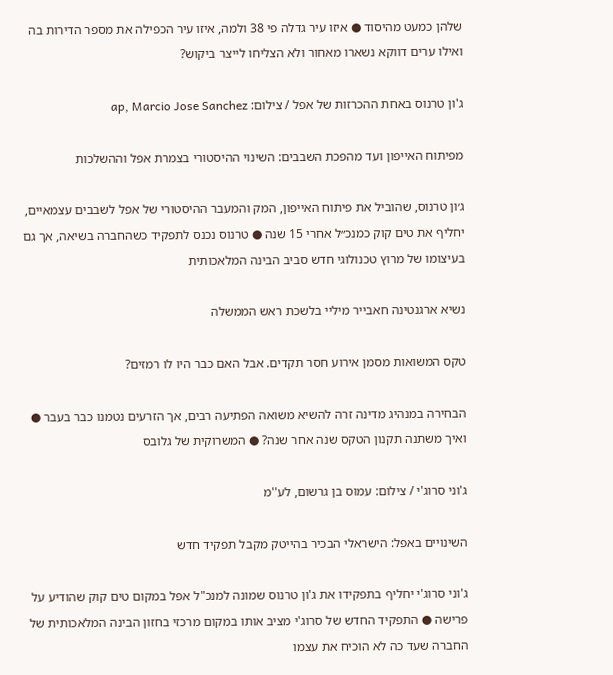שלהן כמעט מהיסוד ● איזו עיר גדלה פי 38 ולמה, איזו עיר הכפילה את מספר הדירות בה ואילו ערים דווקא נשארו מאחור ולא הצליחו לייצר ביקוש?

ג'ון טרנוס באחת ההכרזות של אפל / צילום: ap, Marcio Jose Sanchez

מפיתוח האייפון ועד מהפכת השבבים: השינוי ההיסטורי בצמרת אפל וההשלכות

ג׳ון טרנוס, שהוביל את פיתוח האייפון, המק והמעבר ההיסטורי של אפל לשבבים עצמאיים, יחליף את טים קוק כמנכ״ל אחרי 15 שנה ● טרנוס נכנס לתפקיד כשהחברה בשיאה, אך גם בעיצומו של מרוץ טכנולוגי חדש סביב הבינה המלאכותית

נשיא ארגנטינה חאבייר מיליי בלשכת ראש הממשלה

טקס המשואות מסמן אירוע חסר תקדים. אבל האם כבר היו לו רמזים?

הבחירה במנהיג מדינה זרה להשיא משואה הפתיעה רבים, אך הזרעים נטמנו כבר בעבר ● ואיך משתנה תקנון הטקס שנה אחר שנה? ● המשרוקית של גלובס

ג'וני סרוג'י / צילום: עמוס בן גרשום, לע''מ

השינויים באפל: הישראלי הבכיר בהייטק מקבל תפקיד חדש

ג'וני סרוג'י יחליף בתפקידו את ג'ון טרנוס שמונה למנכ"ל אפל במקום טים קוק שהודיע על פרישה ● התפקיד החדש של סרוג'י מציב אותו במקום מרכזי בחזון הבינה המלאכותית של החברה שעד כה לא הוכיח את עצמו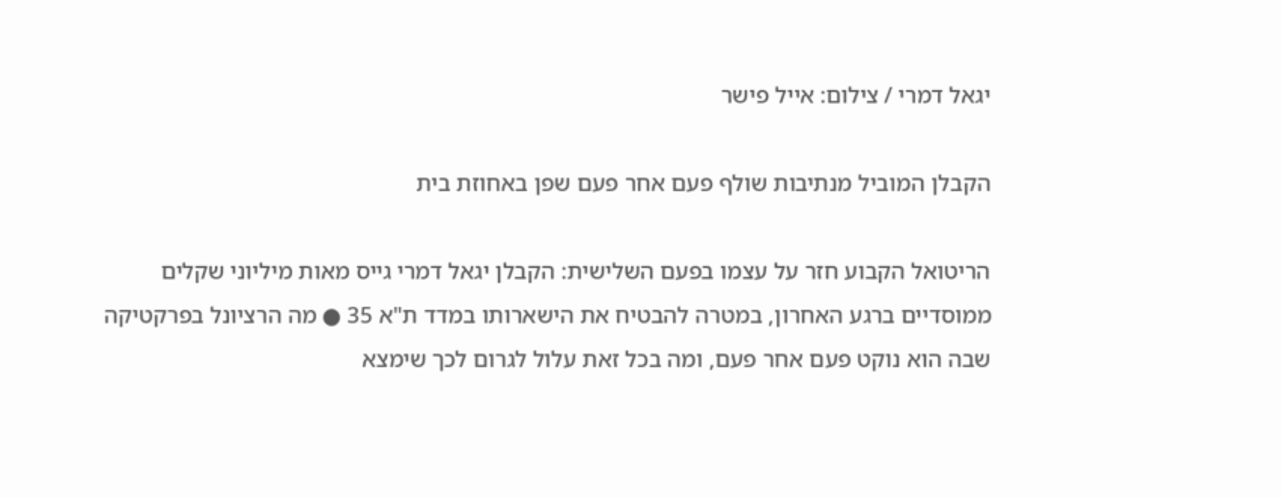יגאל דמרי / צילום: אייל פישר

הקבלן המוביל מנתיבות שולף פעם אחר פעם שפן באחוזת בית

הריטואל הקבוע חזר על עצמו בפעם השלישית: הקבלן יגאל דמרי גייס מאות מיליוני שקלים ממוסדיים ברגע האחרון, במטרה להבטיח את הישארותו במדד ת"א 35 ● מה הרציונל בפרקטיקה שבה הוא נוקט פעם אחר פעם, ומה בכל זאת עלול לגרום לכך שימצא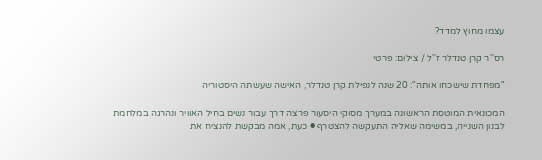עצמו מחוץ למדד?

רס''ר קרן טנדלר ז''ל / צילום: פרטי

"מפחדת שישכחו אותה": 20 שנה לנפילת קרן טנדלר, האישה שעשתה היסטוריה

המכונאית המוטסת הראשונה במערך מסוקי היסעור פרצה דרך עבור נשים בחיל האוויר ונהרגה במלחמת לבנון השנייה, במשימה שאליה התעקשה להצטרף ● כעת, אמה מבקשת להנציח את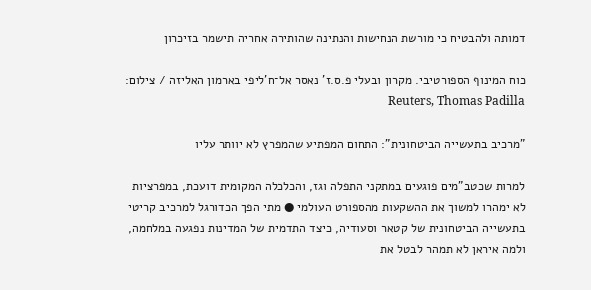דמותה ולהבטיח כי מורשת הנחישות והנתינה שהותירה אחריה תישמר בזיכרון

כוח המינוף הספורטיבי. מקרון ובעלי פ.ס.ז' נאסר אל־ח'ליפי בארמון האליזה / צילום: Reuters, Thomas Padilla

"מרכיב בתעשייה הביטחונית": התחום המפתיע שהמפרץ לא יוותר עליו

למרות שכטב"מים פוגעים במתקני התפלה וגז, והכלכלה המקומית דועכת, במפרציות לא ימהרו למשוך את ההשקעות מהספורט העולמי ● מתי הפך הכדורגל למרכיב קריטי בתעשייה הביטחונית של קטאר וסעודיה, כיצד התדמית של המדינות נפגעה במלחמה, ולמה איראן לא תמהר לבטל את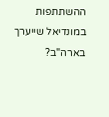ההשתתפות במונדיאל שייערך בארה"ב?